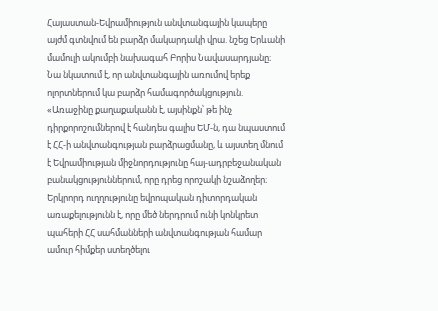Հայաստան-Եվրամիություն անվտանգային կապերը այժմ գտնվում են բարձր մակարդակի վրա. նշեց Երևանի մամուլի ակումբի նախագահ Բորիս Նավասարդյանը։
Նա նկատում է, որ անվտանգային առումով երեք ոլորտներում կա բարձր համագործակցություն. «Առաջինը քաղաքականն է, այսինքն՝ թե ինչ դիրքորոշումներով է հանդես գալիս ԵՄ-ն, դա նպաստում է ՀՀ-ի անվտանգության բարձրացմանը, և այստեղ մնում է Եվրամիության միջնորդությունը հայ-ադրբեջանական բանակցություններում, որը դրեց որոշակի նշաձողեր։ Երկրորդ ուղղությունը եվրոպական դիտորդական առաքելությունն է, որը մեծ ներդրում ունի կոնկրետ պահերի ՀՀ սահմանների անվտանգության համար ամուր հիմքեր ստեղծելու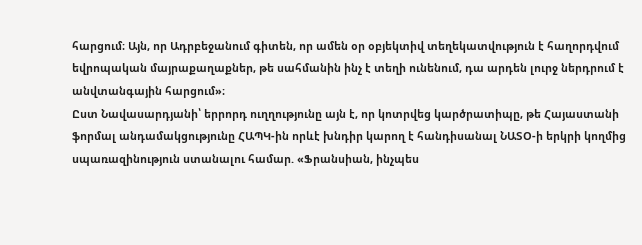հարցում։ Այն, որ Ադրբեջանում գիտեն, որ ամեն օր օբյեկտիվ տեղեկատվություն է հաղորդվում եվրոպական մայրաքաղաքներ, թե սահմանին ինչ է տեղի ունենում, դա արդեն լուրջ ներդրում է անվտանգային հարցում»։
Ըստ Նավասարդյանի՝ երրորդ ուղղությունը այն է, որ կոտրվեց կարծրատիպը, թե Հայաստանի ֆորմալ անդամակցությունը ՀԱՊԿ-ին որևէ խնդիր կարող է հանդիսանալ ՆԱՏՕ-ի երկրի կողմից սպառազինություն ստանալու համար. «Ֆրանսիան, ինչպես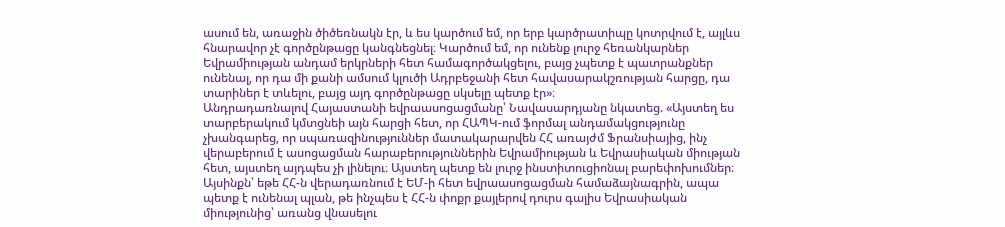ասում են, առաջին ծիծեռնակն էր, և ես կարծում եմ, որ երբ կարծրատիպը կոտրվում է, այլևս հնարավոր չէ գործընթացը կանգնեցնել։ Կարծում եմ, որ ունենք լուրջ հեռանկարներ Եվրամիության անդամ երկրների հետ համագործակցելու, բայց չպետք է պատրանքներ ունենալ, որ դա մի քանի ամսում կլուծի Ադրբեջանի հետ հավասարակշռության հարցը, դա տարիներ է տևելու, բայց այդ գործընթացը սկսելը պետք էր»։
Անդրադառնալով Հայաստանի եվրաասոցացմանը՝ Նավասարդյանը նկատեց. «Այստեղ ես տարբերակում կմտցնեի այն հարցի հետ, որ ՀԱՊԿ-ում ֆորմալ անդամակցությունը չխանգարեց, որ սպառազինություններ մատակարարվեն ՀՀ առայժմ Ֆրանսիայից, ինչ վերաբերում է ասոցացման հարաբերություններին Եվրամիության և Եվրասիական միության հետ, այստեղ այդպես չի լինելու։ Այստեղ պետք են լուրջ ինստիտուցիոնալ բարեփոխումներ։ Այսինքն՝ եթե ՀՀ-ն վերադառնում է ԵՄ-ի հետ եվրաասոցացման համաձայնագրին, ապա պետք է ունենալ պլան, թե ինչպես է ՀՀ-ն փոքր քայլերով դուրս գալիս Եվրասիական միությունից՝ առանց վնասելու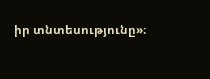իր տնտեսությունը»։